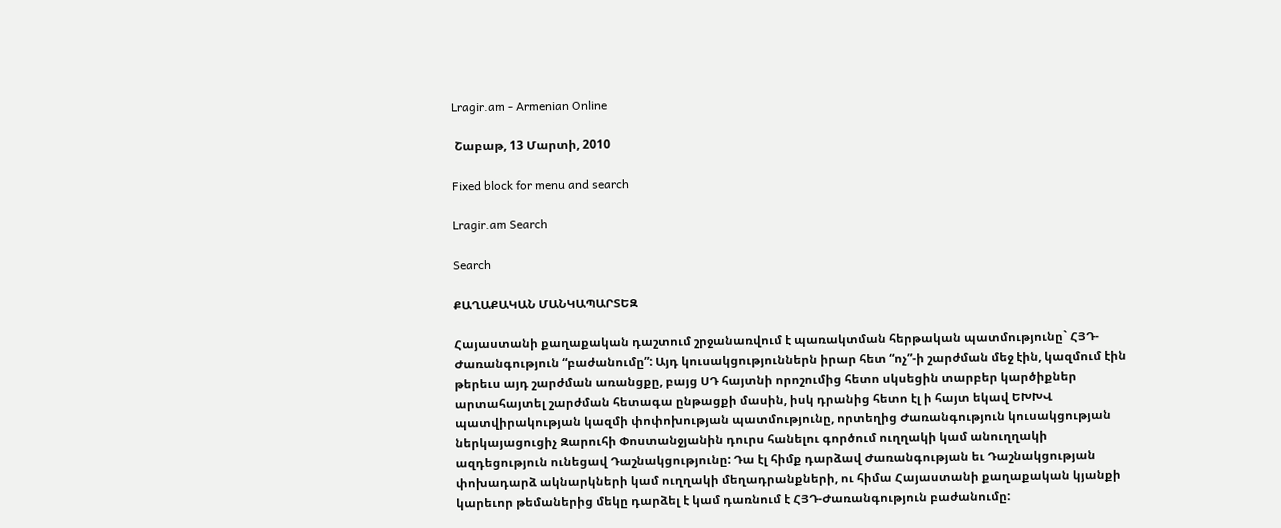Lragir.am - Armenian Online

 Շաբաթ, 13 Մարտի, 2010

Fixed block for menu and search

Lragir.am Search

Search

ՔԱՂԱՔԱԿԱՆ ՄԱՆԿԱՊԱՐՏԵԶ

Հայաստանի քաղաքական դաշտում շրջանառվում է պառակտման հերթական պատմությունը` ՀՅԴ-Ժառանգություն “բաժանումը”: Այդ կուսակցություններն իրար հետ “ոչ”-ի շարժման մեջ էին, կազմում էին թերեւս այդ շարժման առանցքը, բայց ՍԴ հայտնի որոշումից հետո սկսեցին տարբեր կարծիքներ արտահայտել շարժման հետագա ընթացքի մասին, իսկ դրանից հետո էլ ի հայտ եկավ ԵԽԽՎ պատվիրակության կազմի փոփոխության պատմությունը, որտեղից Ժառանգություն կուսակցության ներկայացուցիչ Զարուհի Փոստանջյանին դուրս հանելու գործում ուղղակի կամ անուղղակի ազդեցություն ունեցավ Դաշնակցությունը: Դա էլ հիմք դարձավ Ժառանգության եւ Դաշնակցության փոխադարձ ակնարկների կամ ուղղակի մեղադրանքների, ու հիմա Հայաստանի քաղաքական կյանքի կարեւոր թեմաներից մեկը դարձել է կամ դառնում է ՀՅԴ-Ժառանգություն բաժանումը: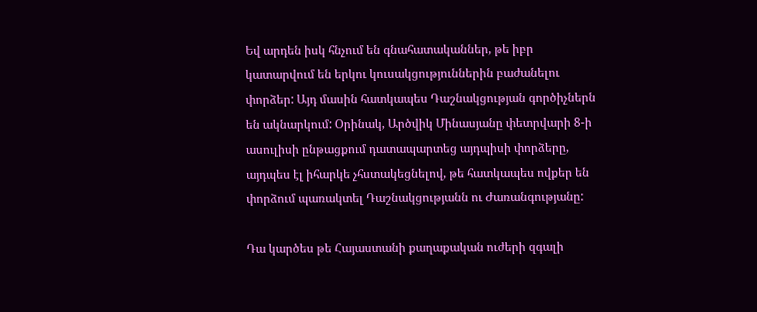Եվ արդեն իսկ հնչում են գնահատականներ, թե իբր կատարվում են երկու կուսակցություններին բաժանելու փորձեր: Այդ մասին հատկապես Դաշնակցության գործիչներն են ակնարկում: Օրինակ, Արծվիկ Մինասյանը փետրվարի 8-ի ասուլիսի ընթացքում դատապարտեց այդպիսի փորձերը, այդպես էլ իհարկե չհստակեցնելով, թե հատկապես ովքեր են փորձում պառակտել Դաշնակցությանն ու Ժառանգությանը:

Դա կարծես թե Հայաստանի քաղաքական ուժերի զգալի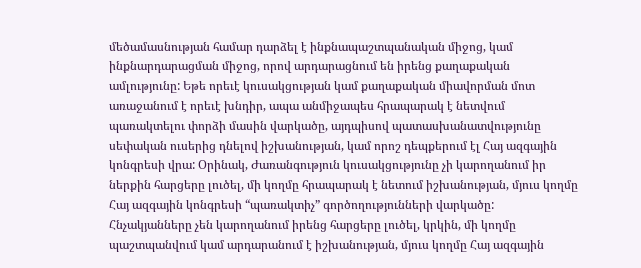մեծամասնության համար դարձել է ինքնապաշտպանական միջոց, կամ ինքնարդարացման միջոց, որով արդարացնում են իրենց քաղաքական ամլությունը: Եթե որեւէ կուսակցության կամ քաղաքական միավորման մոտ առաջանում է որեւէ խնդիր, ապա անմիջապես հրապարակ է նետվում պառակտելու փորձի մասին վարկածը, այդպիսով պատասխանատվությունը սեփական ուսերից դնելով իշխանության, կամ որոշ դեպքերում էլ Հայ ազգային կոնգրեսի վրա: Օրինակ, Ժառանգություն կուսակցությունը չի կարողանում իր ներքին հարցերը լուծել, մի կողմը հրապարակ է նետում իշխանության, մյուս կողմը Հայ ազգային կոնգրեսի “պառակտիչ” գործողությունների վարկածը: Հնչակյանները չեն կարողանում իրենց հարցերը լուծել, կրկին, մի կողմը պաշտպանվում կամ արդարանում է իշխանության, մյուս կողմը Հայ ազգային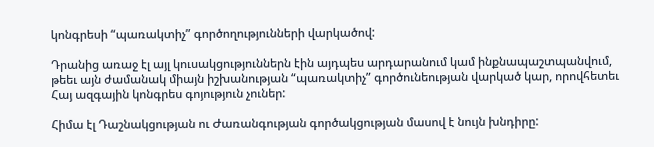կոնգրեսի “պառակտիչ” գործողությունների վարկածով:

Դրանից առաջ էլ այլ կուսակցություններն էին այդպես արդարանում կամ ինքնապաշտպանվում, թեեւ այն ժամանակ միայն իշխանության “պառակտիչ” գործունեության վարկած կար, որովհետեւ Հայ ազգային կոնգրես գոյություն չուներ:

Հիմա էլ Դաշնակցության ու Ժառանգության գործակցության մասով է նույն խնդիրը: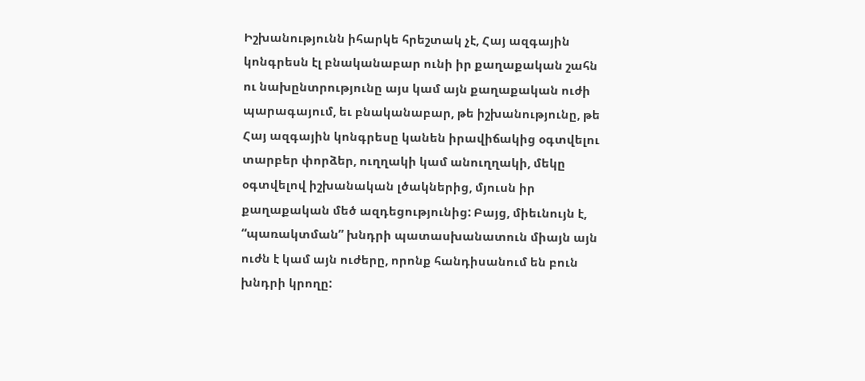Իշխանությունն իհարկե հրեշտակ չէ, Հայ ազգային կոնգրեսն էլ բնականաբար ունի իր քաղաքական շահն ու նախընտրությունը այս կամ այն քաղաքական ուժի պարագայում, եւ բնականաբար, թե իշխանությունը, թե Հայ ազգային կոնգրեսը կանեն իրավիճակից օգտվելու տարբեր փորձեր, ուղղակի կամ անուղղակի, մեկը օգտվելով իշխանական լծակներից, մյուսն իր քաղաքական մեծ ազդեցությունից: Բայց, միեւնույն է, “պառակտման” խնդրի պատասխանատուն միայն այն ուժն է կամ այն ուժերը, որոնք հանդիսանում են բուն խնդրի կրողը: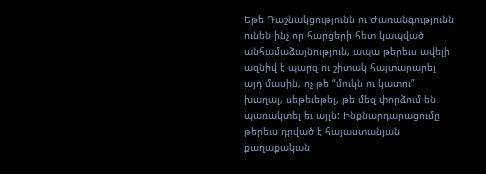Եթե Դաշնակցությունն ու Ժառանգությունն ունեն ինչ որ հարցերի հետ կապված անհամաձայնություն, ապա թերեւս ավելի ազնիվ է պարզ ու շիտակ հայտարարել այդ մասին, ոչ թե “մուկն ու կատու” խաղալ, սեթեւեթել, թե մեզ փորձում են պառակտել եւ այլն: Ինքնարդարացումը թերեւս դրված է հայաստանյան քաղաքական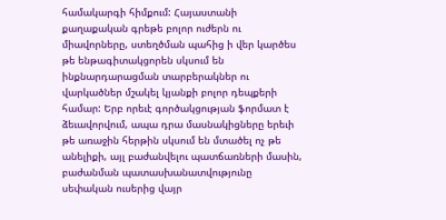համակարգի հիմքում: Հայաստանի քաղաքական գրեթե բոլոր ուժերն ու միավորները, ստեղծման պահից ի վեր կարծես թե ենթագիտակցորեն սկսում են ինքնարդարացման տարբերակներ ու վարկածներ մշակել կյանքի բոլոր դեպքերի համար: Երբ որեւէ գործակցության ֆորմատ է ձեւավորվում, ապա դրա մասնակիցները երեւի թե առաջին հերթին սկսում են մտածել ոչ թե անելիքի, այլ բաժանվելու պատճառների մասին, բաժանման պատասխանատվությունը սեփական ուսերից վայր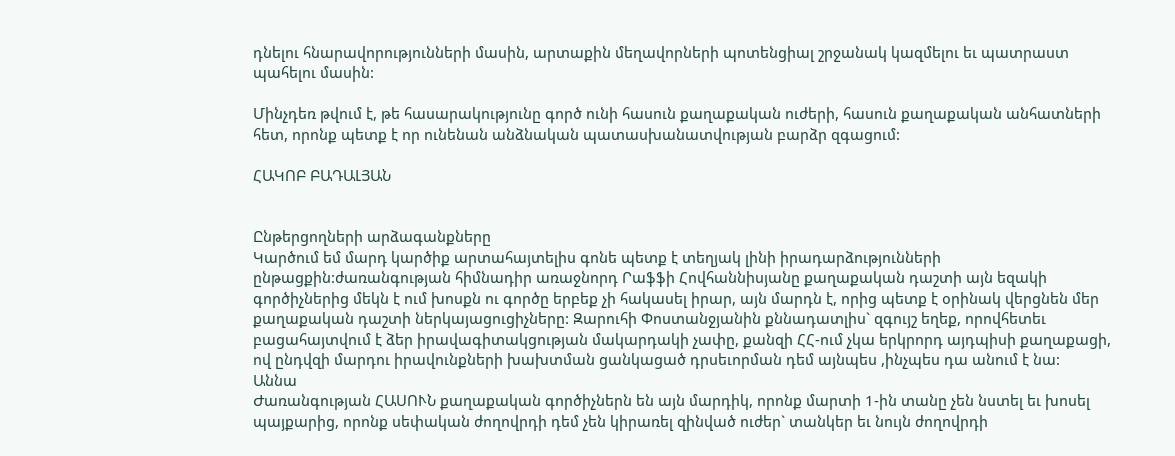դնելու հնարավորությունների մասին, արտաքին մեղավորների պոտենցիալ շրջանակ կազմելու եւ պատրաստ պահելու մասին:

Մինչդեռ թվում է, թե հասարակությունը գործ ունի հասուն քաղաքական ուժերի, հասուն քաղաքական անհատների հետ, որոնք պետք է որ ունենան անձնական պատասխանատվության բարձր զգացում:

ՀԱԿՈԲ ԲԱԴԱԼՅԱՆ


Ընթերցողների արձագանքները
Կարծում եմ մարդ կարծիք արտահայտելիս գոնե պետք է տեղյակ լինի իրադարձությունների ընթացքին:ժառանգության հիմնադիր առաջնորդ Րաֆֆի Հովհաննիսյանը քաղաքական դաշտի այն եզակի գործիչներից մեկն է ում խոսքն ու գործը երբեք չի հակասել իրար, այն մարդն է, որից պետք է օրինակ վերցնեն մեր քաղաքական դաշտի ներկայացուցիչները: Զարուհի Փոստանջյանին քննադատլիս` զգույշ եղեք, որովհետեւ բացահայտվում է ձեր իրավագիտակցության մակարդակի չափը, քանզի ՀՀ-ում չկա երկրորդ այդպիսի քաղաքացի, ով ընդվզի մարդու իրավունքների խախտման ցանկացած դրսեւորման դեմ այնպես ,ինչպես դա անում է նա:
Աննա
Ժառանգության ՀԱՍՈՒՆ քաղաքական գործիչներն են այն մարդիկ, որոնք մարտի 1-ին տանը չեն նստել եւ խոսել պայքարից, որոնք սեփական ժողովրդի դեմ չեն կիրառել զինված ուժեր` տանկեր եւ նույն ժողովրդի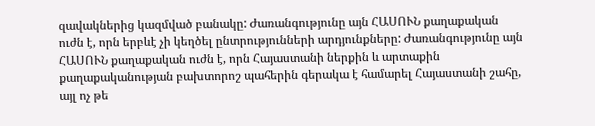զավակներից կազմված բանակը: Ժառանգությունը այն ՀԱՍՈՒՆ քաղաքական ուժն է, որն երբևէ չի կեղծել ընտրությունների արդյունքները: Ժառանգությունը այն ՀԱՍՈՒՆ քաղաքական ուժն է, որն Հայաստանի ներքին և արտաքին քաղաքականության բախտորոշ պահերին գերակա է համարել Հայաստանի շահը, այլ ոչ թե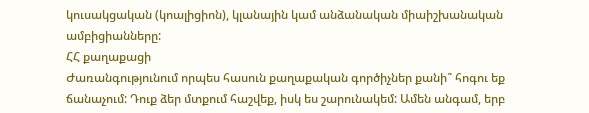կուսակցական (կոալիցիոն), կլանային կամ անձանական միաիշխանական ամբիցիանները:
ՀՀ քաղաքացի
Ժառանգությունում որպես հասուն քաղաքական գործիչներ քանի՞ հոգու եք ճանաչում: Դուք ձեր մտքում հաշվեք, իսկ ես շարունակեմ: Ամեն անգամ, երբ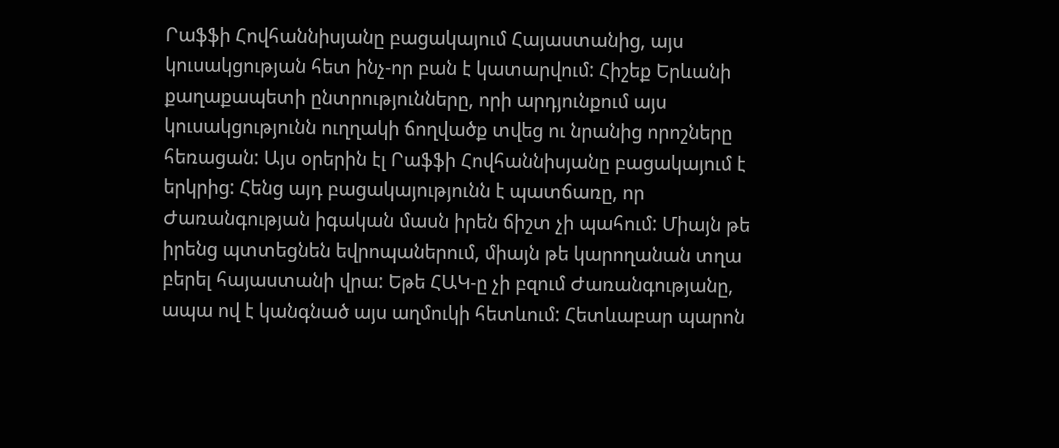Րաֆֆի Հովհաննիսյանը բացակայում Հայաստանից, այս կուսակցության հետ ինչ-որ բան է կատարվում: Հիշեք Երևանի քաղաքապետի ընտրությունները, որի արդյունքում այս կուսակցությունն ուղղակի ճողվածք տվեց ու նրանից որոշները հեռացան: Այս օրերին էլ Րաֆֆի Հովհաննիսյանը բացակայում է երկրից: Հենց այդ բացակայությունն է պատճառը, որ Ժառանգության իգական մասն իրեն ճիշտ չի պահում: Միայն թե իրենց պտտեցնեն եվրոպաներում, միայն թե կարողանան տղա բերել հայաստանի վրա: Եթե ՀԱԿ-ը չի բզում Ժառանգությանը, ապա ով է կանգնած այս աղմուկի հետևում: Հետևաբար պարոն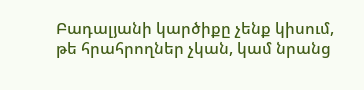Բադալյանի կարծիքը չենք կիսում, թե հրահրողներ չկան, կամ նրանց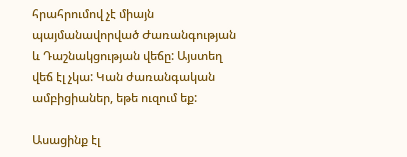հրահրումով չէ միայն պայմանավորված Ժառանգության և Դաշնակցության վեճը: Այստեղ վեճ էլ չկա: Կան ժառանգական ամբիցիաներ, եթե ուզում եք:

Ասացինք էլ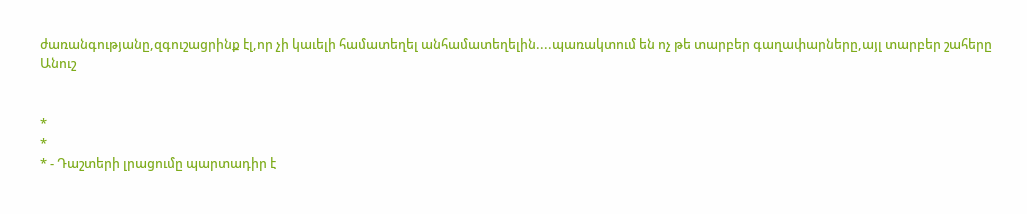ժառանգությանը,զգուշացրինք էլ,որ չի կաւելի համատեղել անհամատեղելին....պառակտում են ոչ թե տարբեր գաղափարները,այլ տարբեր շահերը
Անուշ


*
*
* - Դաշտերի լրացումը պարտադիր է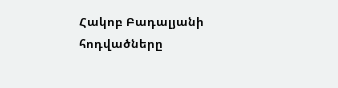Հակոբ Բադալյանի հոդվածները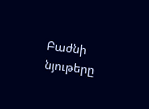Բաժնի նյութերը